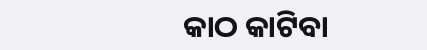କାଠ କାଟିବା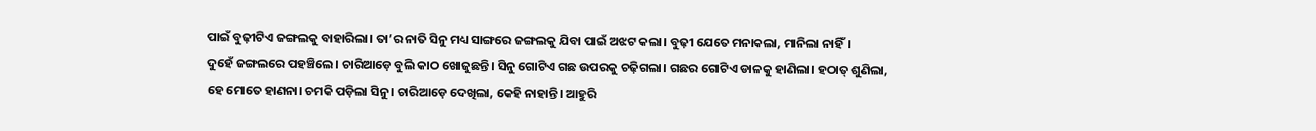ପାଇଁ ବୁଢ଼ୀଟିଏ ଜଙ୍ଗଲକୁ ବାହାରିଲା। ତା’ର ନାତି ସିନୁ ମଧ୍ୟ ସାଙ୍ଗରେ ଜଙ୍ଗଲକୁ ଯିବା ପାଇଁ ଅଝଟ କଲା। ବୁଢ଼ୀ ଯେତେ ମନାକଲା, ମାନିଲା ନାହିଁ।
ଦୁହେଁ ଜଙ୍ଗଲରେ ପହଞ୍ଚିଲେ। ଚାରିଆଡ଼େ ବୁଲି କାଠ ଖୋଜୁଛନ୍ତି। ସିନୁ ଗୋଟିଏ ଗଛ ଉପରକୁ ଚଢ଼ିଗଲା। ଗଛର ଗୋଟିଏ ଡାଳକୁ ହାଣିଲା। ହଠାତ୍ ଶୁଣିଲା, ହେ ମୋତେ ହାଣନା। ଚମକି ପଡ଼ିଲା ସିନୁ। ଚାରିଆଡ଼େ ଦେଖିଲା, କେହି ନାହାନ୍ତି। ଆହୁରି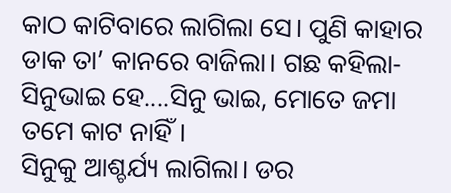କାଠ କାଟିବାରେ ଲାଗିଲା ସେ। ପୁଣି କାହାର ଡାକ ତା’ କାନରେ ବାଜିଲା। ଗଛ କହିଲା-
ସିନୁଭାଇ ହେ....ସିନୁ ଭାଇ, ମୋତେ ଜମା ତମେ କାଟ ନାହିଁ।
ସିନୁକୁ ଆଶ୍ଚର୍ଯ୍ୟ ଲାଗିଲା। ଡର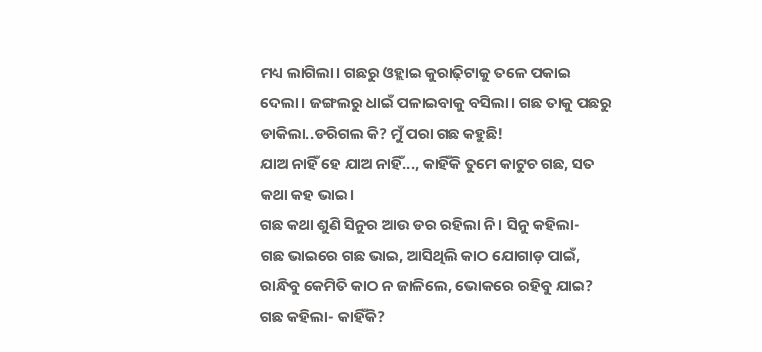ମଧ୍ୟ ଲାଗିଲା। ଗଛରୁ ଓହ୍ଲାଇ କୁରାଢ଼ିଟାକୁ ତଳେ ପକାଇ ଦେଲା। ଜଙ୍ଗଲରୁ ଧାଇଁ ପଳାଇବାକୁ ବସିଲା। ଗଛ ତାକୁ ପଛରୁ ଡାକିଲା..ଡରିଗଲ କି? ମୁଁ ପରା ଗଛ କହୁଛି!
ଯାଅ ନାହିଁ ହେ ଯାଅ ନାହିଁ..., କାହିଁକି ତୁମେ କାଟୁଚ ଗଛ, ସତ କଥା କହ ଭାଇ।
ଗଛ କଥା ଶୁଣି ସିନୁର ଆଉ ଡର ରହିଲା ନି। ସିନୁ କହିଲା-
ଗଛ ଭାଇରେ ଗଛ ଭାଇ, ଆସିଥିଲି କାଠ ଯୋଗାଡ଼ ପାଇଁ,
ରାନ୍ଧିବୁ କେମିତି କାଠ ନ ଜାଳିଲେ, ଭୋକରେ ରହିବୁ ଯାଇ?
ଗଛ କହିଲା- କାହିଁକି?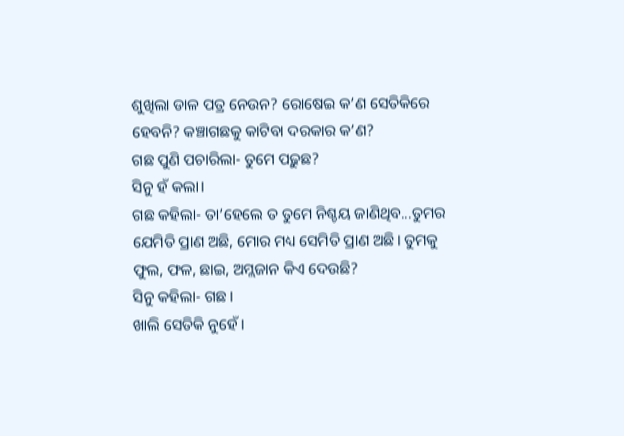ଶୁଖିଲା ଡାଳ ପତ୍ର ନେଉନ? ରୋଷେଇ କ’ଣ ସେତିକିରେ ହେବନି? କଞ୍ଚାଗଛକୁ କାଟିବା ଦରକାର କ’ଣ?
ଗଛ ପୁଣି ପଚାରିଲା- ତୁମେ ପଢ଼ୁଛ?
ସିନୁ ହଁ କଲା।
ଗଛ କହିଲା- ତା’ହେଲେ ତ ତୁମେ ନିଶ୍ଚୟ ଜାଣିଥିବ...ତୁମର ଯେମିତି ପ୍ରାଣ ଅଛି, ମୋର ମଧ୍ୟ ସେମିତି ପ୍ରାଣ ଅଛି। ତୁମକୁ ଫୁଲ, ଫଳ, ଛାଇ, ଅମ୍ଲଜାନ କିଏ ଦେଉଛି?
ସିନୁ କହିଲା- ଗଛ।
ଖାଲି ସେତିକି ନୁହେଁ।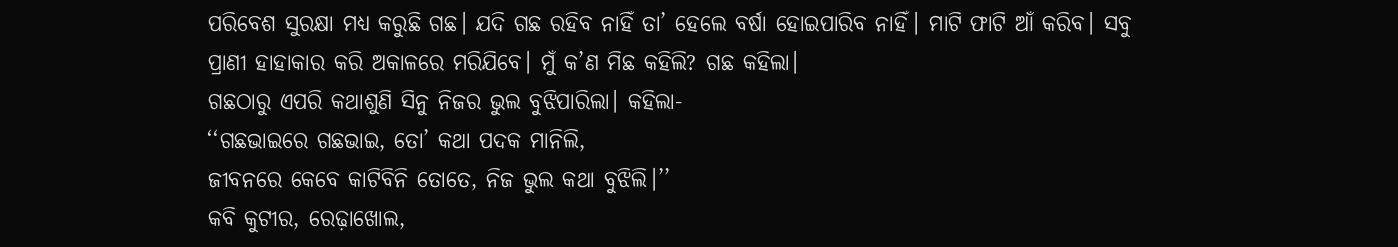ପରିବେଶ ସୁରକ୍ଷା ମଧ୍ୟ କରୁଛି ଗଛ। ଯଦି ଗଛ ରହିବ ନାହିଁ ତା’ ହେଲେ ବର୍ଷା ହୋଇପାରିବ ନାହିଁ। ମାଟି ଫାଟି ଆଁ କରିବ। ସବୁ ପ୍ରାଣୀ ହାହାକାର କରି ଅକାଳରେ ମରିଯିବେ। ମୁଁ କ’ଣ ମିଛ କହିଲି? ଗଛ କହିଲା।
ଗଛଠାରୁ ଏପରି କଥାଶୁଣି ସିନୁ ନିଜର ଭୁଲ ବୁଝିପାରିଲା। କହିଲା-
‘‘ଗଛଭାଇରେ ଗଛଭାଇ, ତୋ’ କଥା ପଦକ ମାନିଲି,
ଜୀବନରେ କେବେ କାଟିବିନି ତୋତେ, ନିଜ ଭୁଲ କଥା ବୁଝିଲି।’’
କବି କୁଟୀର, ରେଢ଼ାଖୋଲ,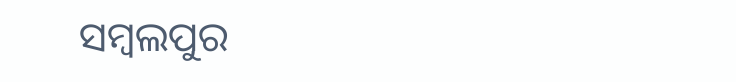ସମ୍ବଲପୁର